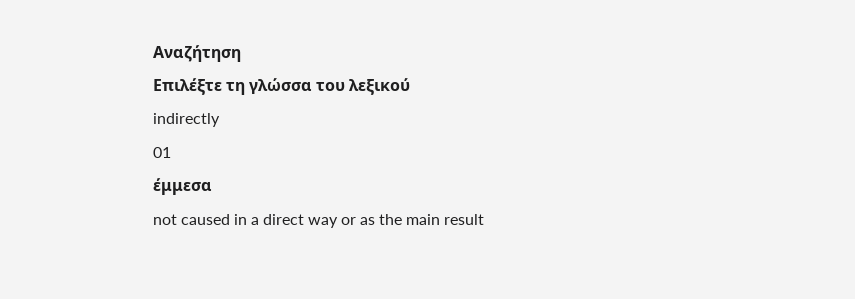Αναζήτηση
Επιλέξτε τη γλώσσα του λεξικού
indirectly
01
έμμεσα
not caused in a direct way or as the main result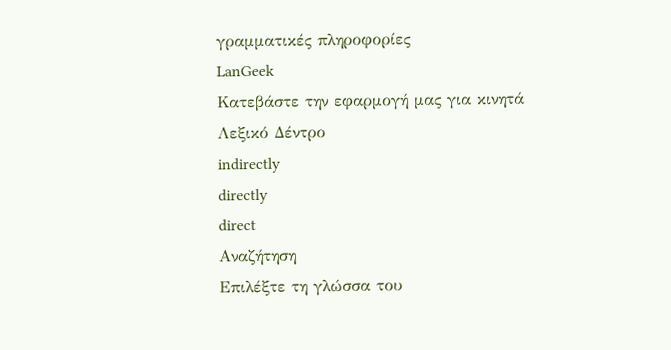γραμματικές πληροφορίες
LanGeek
Κατεβάστε την εφαρμογή μας για κινητά
Λεξικό Δέντρο
indirectly
directly
direct
Αναζήτηση
Επιλέξτε τη γλώσσα του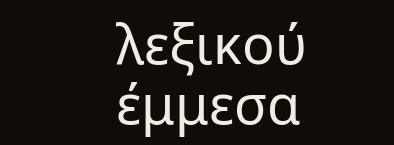λεξικού
έμμεσα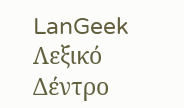LanGeek
Λεξικό Δέντρο